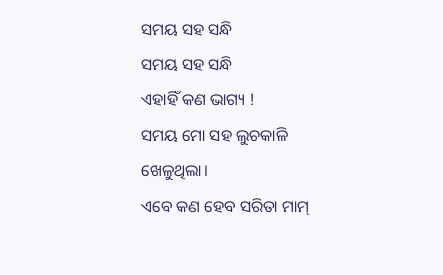ସମୟ ସହ ସନ୍ଧି
ସମୟ ସହ ସନ୍ଧି
ଏହାହିଁ କଣ ଭାଗ୍ୟ !
ସମୟ ମୋ ସହ ଲୁଚକାଳି ଖେଳୁଥିଲା।
ଏବେ କଣ ହେବ ସରିତା ମାମ୍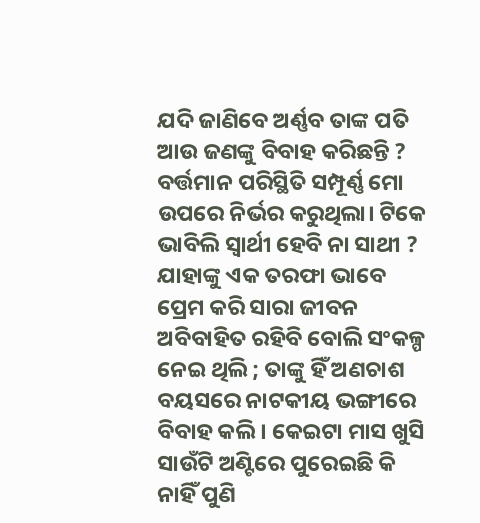ଯଦି ଜାଣିବେ ଅର୍ଣ୍ଣବ ତାଙ୍କ ପତି ଆଉ ଜଣଙ୍କୁ ବିବାହ କରିଛନ୍ତି ?
ବର୍ତ୍ତମାନ ପରିସ୍ଥିତି ସମ୍ପୂର୍ଣ୍ଣ ମୋ ଉପରେ ନିର୍ଭର କରୁଥିଲା। ଟିକେ ଭାବିଲି ସ୍ୱାର୍ଥୀ ହେବି ନା ସାଥୀ ? ଯାହାଙ୍କୁ ଏକ ତରଫା ଭାବେ ପ୍ରେମ କରି ସାରା ଜୀବନ ଅବିବାହିତ ରହିବି ବୋଲି ସଂକଳ୍ପ ନେଇ ଥିଲି ; ତାଙ୍କୁ ହିଁ ଅଣଚାଶ ବୟସରେ ନାଟକୀୟ ଭଙ୍ଗୀରେ ବିବାହ କଲି । କେଇଟା ମାସ ଖୁସି ସାଉଁଟି ଅଣ୍ଟିରେ ପୁରେଇଛି କି ନାହିଁ ପୁଣି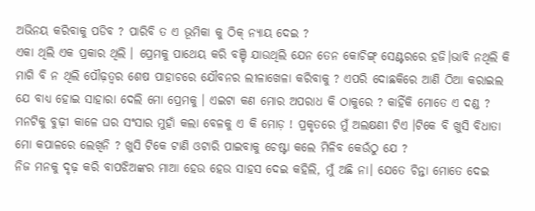ଅଭିନୟ କରିବାକୁ ପଡିବ ? ପାରିବି ତ ଏ ଭୂମିକା କୁ ଠିକ୍ ନ୍ୟାୟ ଦେଇ ?
ଏକା ଥିଲି ଏକ ପ୍ରକାର ଥିଲି । ପ୍ରେମକୁ ପାଥେୟ କରି ବଞ୍ଚି ଯାଉଥିଲି ଯେନ ତେନ କୋଚିଙ୍ଗ୍ ସେଣ୍ଟରରେ ହଜି।ଭାବି ନଥିଲି କି ମାଗି ବି ନ ଥିଲି ପୌଢ଼ତ୍ୱର ଶେଷ ପାହାଚରେ ଯୌବନର ଲୀଳାଖେଳା କରିବାକୁ ? ଏପରି ଦୋଛକିରେ ଆଣି ଠିଆ କରାଇଲ ଯେ ବାଧ୍ୟ ହୋଇ ସାହାରା ଦେଲି ମୋ ପ୍ରେମକୁ । ଏଇଟା କଣ ମୋର ଅପରାଧ କି ଠାକୁରେ ? କାହିଁକି ମୋତେ ଏ ଦଣ୍ଡ ?
ମନଟିକୁ ବୁଢ଼ୀ କାଳେ ଘର ସଂସାର ମୁହାଁ କଲା ବେଳକୁ ଏ କି ମୋଡ଼ ! ପ୍ରକୃତରେ ମୁଁ ଅଲକ୍ଷଣୀ ଟିଏ ।ଟିକେ ବି ଖୁସି ବିଧାତା ମୋ କପାଳରେ ଲେଖିନି ? ଖୁସି ଟିକେ ଟାଣି ଓଟାରି ପାଇବାକୁ ଚେଷ୍ଟା କଲେ ମିଳିବ କେଉଁଠୁ ଯେ ?
ନିଜ ମନକୁ ଦୃଢ଼ କରି ବାପଝିଅଙ୍କର ମାଆ ହେଉ ହେଉ ସାହସ ଦେଇ କହିଲି, ମୁଁ ଅଛି ନା। ଯେତେ ଚିନ୍ତା ମୋତେ ଦେଇ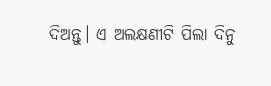ଦିଅନ୍ତୁ। ଏ ଅଲକ୍ଷଣୀଟି ପିଲା ଦିନୁ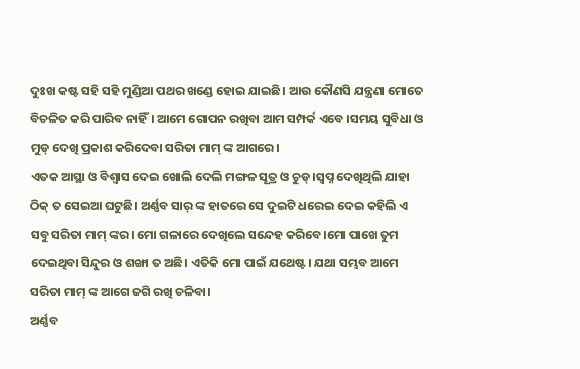ଦୁଃଖ କଷ୍ଟ ସହି ସହି ମୁଣ୍ଡିଆ ପଥର ଖଣ୍ଡେ ହୋଇ ଯାଇଛି। ଆଉ କୌଣସି ଯନ୍ତ୍ରଣା ମୋତେ ବିଚଳିତ କରି ପାରିବ ନାହିଁ। ଆମେ ଗୋପନ ରଖିବା ଆମ ସମ୍ପର୍କ ଏବେ ।ସମୟ ସୁବିଧା ଓ ମୁଡ୍ ଦେଖି ପ୍ରକାଶ କରିଦେବା ସରିତା ମାମ୍ ଙ୍କ ଆଗରେ।
ଏତକ ଆସ୍ଥା ଓ ବିଶ୍ବାସ ଦେଇ ଖୋଲି ଦେଲି ମଙ୍ଗଳ ସୂତ୍ର ଓ ଚୁଡ୍।ସ୍ୱପ୍ନ ଦେଖିଥିଲି ଯାହା ଠିକ୍ ତ ସେଇଆ ଘଟୁଛି। ଅର୍ଣ୍ଣବ ସାର୍ ଙ୍କ ହାତରେ ସେ ଦୁଇଟି ଧରେଇ ଦେଇ କହିଲି ଏ ସବୁ ସରିତା ମାମ୍ ଙ୍କର। ମୋ ଗଳାରେ ଦେଖିଲେ ସନ୍ଦେହ କରିବେ।ମୋ ପାଖେ ତୁମ ଦେଇଥିବା ସିନ୍ଦୁର ଓ ଶଙ୍ଖା ତ ଅଛି। ଏତିକି ମୋ ପାଇଁ ଯଥେଷ୍ଟ। ଯଥା ସମ୍ଭବ ଆମେ ସରିତା ମାମ୍ ଙ୍କ ଆଗେ ଜଗି ରଖି ଚଳିବା।
ଅର୍ଣ୍ଣବ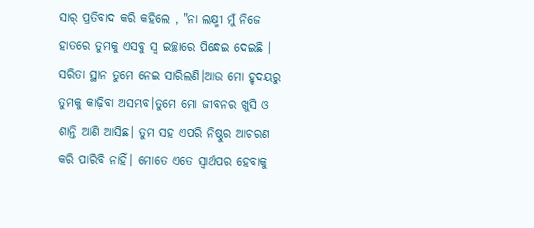ସାର୍ ପ୍ରତିବାଦ କରି କହିଲେ , "ନା ଲକ୍ଷ୍ମୀ ମୁଁ ନିଜେ ହାତରେ ତୁମକୁ ଏସବୁ ସ୍ୱ ଇଚ୍ଛାରେ ପିନ୍ଧେଇ ଦେଇଛି । ସରିତା ସ୍ଥାନ ତୁମେ ନେଇ ସାରିଲଣି।ଆଉ ମୋ ହୃଦୟରୁ ତୁମକୁ କାଢ଼ିବା ଅସମ୍ଭବ।ତୁମେ ମୋ ଜୀବନର ଖୁସି ଓ ଶାନ୍ତି ଆଣି ଆସିଛ। ତୁମ ସହ ଏପରି ନିଷ୍ଠୁର ଆଚରଣ କରି ପାରିବି ନାହିଁ। ମୋତେ ଏତେ ସ୍ୱାର୍ଥପର ହେବାକୁ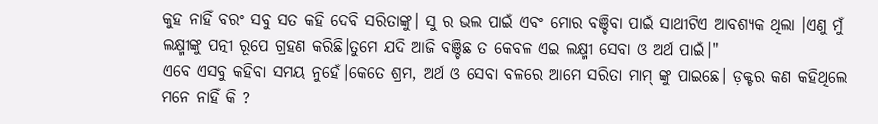କୁହ ନାହିଁ ବରଂ ସବୁ ସତ କହି ଦେବି ସରିତାଙ୍କୁ। ସୁ ର ଭଲ ପାଇଁ ଏବଂ ମୋର ବଞ୍ଚିବା ପାଇଁ ସାଥୀଟିଏ ଆବଶ୍ୟକ ଥିଲା ।ଏଣୁ ମୁଁ ଲକ୍ଷ୍ମୀଙ୍କୁ ପତ୍ନୀ ରୂପେ ଗ୍ରହଣ କରିଛି।ତୁମେ ଯଦି ଆଜି ବଞ୍ଚିଛ ତ କେବଳ ଏଇ ଲକ୍ଷ୍ମୀ ସେବା ଓ ଅର୍ଥ ପାଇଁ।"
ଏବେ ଏସବୁ କହିବା ସମୟ ନୁହେଁ।କେତେ ଶ୍ରମ, ଅର୍ଥ ଓ ସେବା ବଳରେ ଆମେ ସରିତା ମାମ୍ ଙ୍କୁ ପାଇଛେ। ଡ଼କ୍ଟର କଣ କହିଥିଲେ ମନେ ନାହିଁ କି ?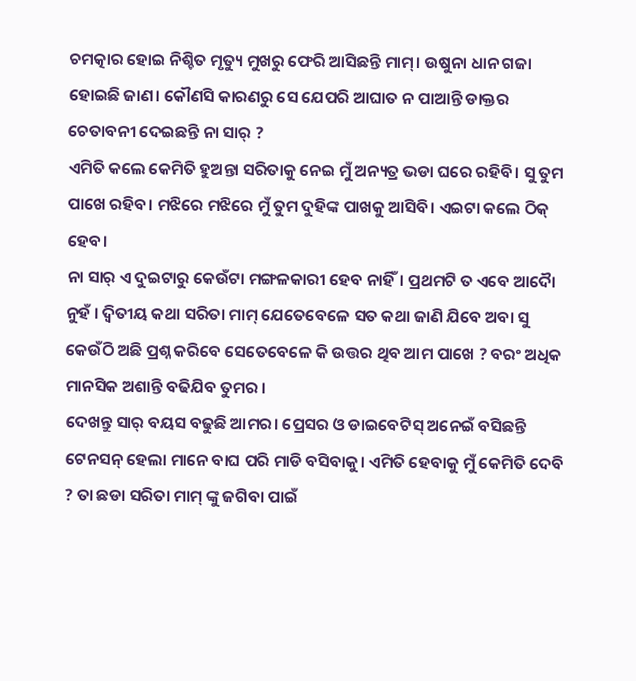ଚମତ୍କାର ହୋଇ ନିଶ୍ଚିତ ମୃତ୍ୟୁ ମୁଖରୁ ଫେରି ଆସିଛନ୍ତି ମାମ୍। ଉଷୁନା ଧାନ ଗଜା ହୋଇଛି ଜାଣ। କୌଣସି କାରଣରୁ ସେ ଯେପରି ଆଘାତ ନ ପାଆନ୍ତି ଡାକ୍ତର ଚେତାବନୀ ଦେଇଛନ୍ତି ନା ସାର୍ ?
ଏମିତି କଲେ କେମିତି ହୁଅନ୍ତା ସରିତାକୁ ନେଇ ମୁଁ ଅନ୍ୟତ୍ର ଭଡା ଘରେ ରହିବି। ସୁ ତୁମ ପାଖେ ରହିବ। ମଝିରେ ମଝିରେ ମୁଁ ତୁମ ଦୁହିଙ୍କ ପାଖକୁ ଆସିବି। ଏଇଟା କଲେ ଠିକ୍ ହେବ।
ନା ସାର୍ ଏ ଦୁଇଟାରୁ କେଉଁଟା ମଙ୍ଗଳକାରୀ ହେବ ନାହିଁ। ପ୍ରଥମଟି ତ ଏବେ ଆଦୋୖ ନୁହଁ । ଦ୍ୱିତୀୟ କଥା ସରିତା ମାମ୍ ଯେତେବେଳେ ସତ କଥା ଜାଣି ଯିବେ ଅବା ସୁ କେଉଁଠି ଅଛି ପ୍ରଶ୍ନ କରିବେ ସେତେବେଳେ କି ଉତ୍ତର ଥିବ ଆମ ପାଖେ ? ବରଂ ଅଧିକ ମାନସିକ ଅଶାନ୍ତି ବଢିଯିବ ତୁମର ।
ଦେଖନ୍ତୁ ସାର୍ ବୟସ ବଢୁଛି ଆମର। ପ୍ରେସର ଓ ଡାଇବେଟିସ୍ ଅନେଇଁ ବସିଛନ୍ତି ଟେନସନ୍ ହେଲା ମାନେ ବାଘ ପରି ମାଡି ବସିବାକୁ। ଏମିତି ହେବାକୁ ମୁଁ କେମିତି ଦେବି ? ତା ଛଡା ସରିତା ମାମ୍ ଙ୍କୁ ଜଗିବା ପାଇଁ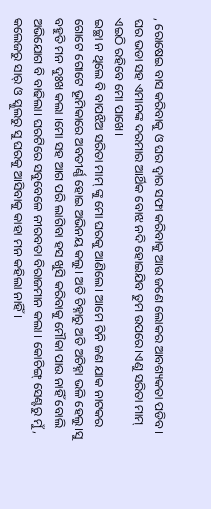, ରୋଷେଇ ବାସ କରିବାକୁ ଓ ଘର ଦ୍ୱାର ସଫା କରିବାକୁ ଆଉ ଜଣେ ଲୋକର ଆବଶ୍ୟକତା ପଡିବ। ଘର ଭଡା ସହ ଏମାନଙ୍କ ଦରମାର ଆର୍ଥିକ ବୋଝ ନଦି ହୋଇଯିବ ତୁମ ଉପରେ।ଏଣୁ ସରିତା ମାମ୍ ଏଇଠି ରହିବେ ମୋ ପାଖେ।
ଇଚ୍ଛା ନ ଥିଲେ ବି ବାପଝିଅ ସରିତା ମାମ୍ ଙ୍କୁ ମୋ ଘରକୁ ଆଣିଲେ। ଆମେ ତିନି ଜଣ ଯାକ ନାଟକର ଗୋଟେ ଗୋଟେ ଭୂମିକାରେ ଅବତୀର୍ଣ୍ଣ ହୋଇ ଅଭିନୟ କଲୁ। ଅତି ଚିହ୍ନାରୁ ଅତି ଅଚିହ୍ନା ଭଳି ହେଲୁ।ସୁ ବହୁତି ମନ ଦୁଃଖ କଲା ।ମୋ ସହ ଆଗ ପରି ଲାଗିବା ହସ ଖୁସି କରିବାକୁ ମୌକା ପାଉ ନାହିଁ ବୋଲି ଅଭିଯୋଗ ବି ବାଢିଲା। ଘରଟିରେ ସବୁବେଳେ ନୀରବତା ବିରାଜମାନ କଲା । କୋଚିଙ୍ଗ୍ ସେଣ୍ଟରୁ ମୁଁ, କଲେଜରୁ ସାର୍ ଓ ସ୍କୁଲରୁ ସୁ ଘରକୁ ଆସିବାକୁ କାହା ମନ କହିଲା ନାହିଁ ।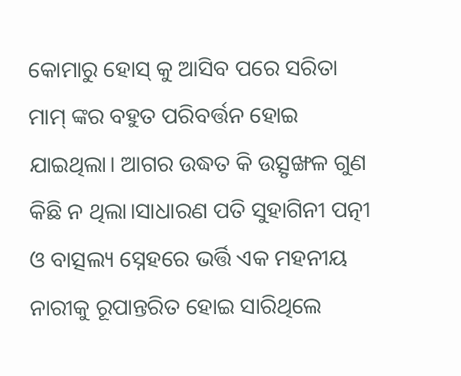କୋମାରୁ ହୋସ୍ କୁ ଆସିବ ପରେ ସରିତା ମାମ୍ ଙ୍କର ବହୁତ ପରିବର୍ତ୍ତନ ହୋଇ ଯାଇଥିଲା। ଆଗର ଉଦ୍ଧତ କି ଉତ୍ସୃଙ୍ଖଳ ଗୁଣ କିଛି ନ ଥିଲା।ସାଧାରଣ ପତି ସୁହାଗିନୀ ପତ୍ନୀ ଓ ବାତ୍ସଲ୍ୟ ସ୍ନେହରେ ଭର୍ତ୍ତି ଏକ ମହନୀୟ ନାରୀକୁ ରୂପାନ୍ତରିତ ହୋଇ ସାରିଥିଲେ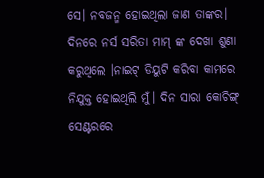ସେ। ନବଜନ୍ମ ହୋଇଥିଲା ଜାଣ ତାଙ୍କର।
ଦିନରେ ନର୍ସ ସରିତା ମାମ୍ ଙ୍କ ଦେଖା ଶୁଣା କରୁଥିଲେ ।ନାଇଟ୍ ଡିୟୁଟି କରିବା କାମରେ ନିଯୁକ୍ତ ହୋଇଥିଲି ମୁଁ। ଦିନ ସାରା କୋଚିଙ୍ଗ୍ ସେଣ୍ଟରରେ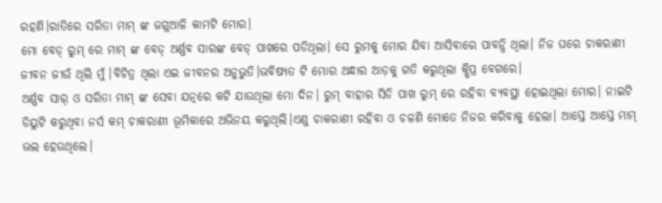ରହଣି।ରାତିରେ ସରିତା ମାମ୍ ଙ୍କ ଜଗୁଆଳି କାମଟି ମୋର।
ମୋ ବେଡ୍ ରୁମ୍ ରେ ମାମ୍ ଙ୍କ ବେଡ୍ ଅର୍ଣ୍ଣବ ସାରଙ୍କ ବେଡ୍ ପାଖରେ ପଡିଥିଲା। ସେ ରୁମକୁ ମୋର ଯିବା ଆସିବାରେ ପାବନ୍ଧି ଥିଲା। ନିଜ ଘରେ ଚାକରାଣୀ ଜୀବନ ଜୀଉଁ ଥିଲି ମୁଁ ।ବିଚିତ୍ର ଥିଲା ଏଇ ଜୀବନର ଅନୁଭୁତି।ଭବିଷ୍ୟତ ଟି ମୋର ଅନ୍ଧାର ଆଡ଼କୁ ଗତି କରୁଥିଲା କ୍ଷିପ୍ର ବେଗରେ।
ଅର୍ଣ୍ଣବ ସାର୍ ଓ ସରିତା ମାମ୍ ଙ୍କ ସେବା ଯତ୍ନରେ କଟି ଯାଉଥିଲା ମୋ ଦିନ। ରୁମ୍ ବାହାର ସିଡି ପାଖ ରୁମ୍ ରେ ରହିବା ବ୍ୟବସ୍ଥା ହୋଇଥିଲା ମୋର। ନାଇଟି ଡିୟୁଟି କରୁଥିବା ନର୍ସ କମ୍ ଚାକରାଣୀ ଭୂମିକାରେ ଅଭିନୟ କରୁଥିଲି।ଏଣୁ ଚାକରାଣୀ ରହିବା ଓ ଚଳଣି ମୋତେ ନିଜର କରିବାକୁ ହେଲା। ଆସ୍ତେ ଆସ୍ତେ ମାମ୍ ଭଲ ହେଉଥିଲେ।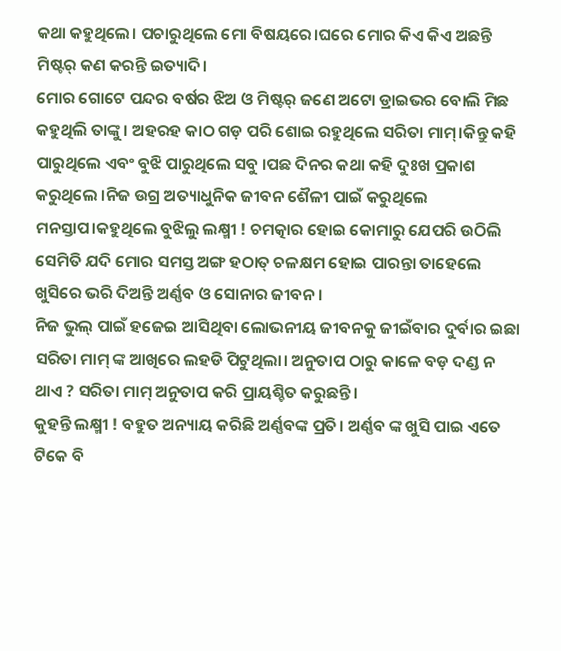କଥା କହୁଥିଲେ। ପଚାରୁଥିଲେ ମୋ ବିଷୟରେ।ଘରେ ମୋର କିଏ କିଏ ଅଛନ୍ତି ମିଷ୍ଟର୍ କଣ କରନ୍ତି ଇତ୍ୟାଦି।
ମୋର ଗୋଟେ ପନ୍ଦର ବର୍ଷର ଝିଅ ଓ ମିଷ୍ଟର୍ ଜଣେ ଅଟୋ ଡ୍ରାଇଭର ବୋଲି ମିଛ କହୁଥିଲି ତାଙ୍କୁ। ଅହରହ କାଠ ଗଡ଼ ପରି ଶୋଇ ରହୁଥିଲେ ସରିତା ମାମ୍।କିନ୍ତୁ କହି ପାରୁଥିଲେ ଏବଂ ବୁଝି ପାରୁଥିଲେ ସବୁ ।ପଛ ଦିନର କଥା କହି ଦୁଃଖ ପ୍ରକାଶ କରୁଥିଲେ ।ନିଜ ଉଗ୍ର ଅତ୍ୟାଧୁନିକ ଜୀବନ ଶୈଳୀ ପାଇଁ କରୁଥିଲେ ମନସ୍ତାପ।କହୁଥିଲେ ବୁଝିଲୁ ଲକ୍ଷ୍ମୀ ! ଚମତ୍କାର ହୋଇ କୋମାରୁ ଯେପରି ଉଠିଲି ସେମିତି ଯଦି ମୋର ସମସ୍ତ ଅଙ୍ଗ ହଠାତ୍ ଚଳକ୍ଷମ ହୋଇ ପାରନ୍ତା ତାହେଲେ ଖୁସିରେ ଭରି ଦିଅନ୍ତି ଅର୍ଣ୍ଣବ ଓ ସୋନାର ଜୀବନ ।
ନିଜ ଭୁଲ୍ ପାଇଁ ହଜେଇ ଆସିଥିବା ଲୋଭନୀୟ ଜୀବନକୁ ଜୀଇଁବାର ଦୁର୍ବାର ଇଛା ସରିତା ମାମ୍ ଙ୍କ ଆଖିରେ ଲହଡି ପିଟୁଥିଲା। ଅନୁତାପ ଠାରୁ କାଳେ ବଡ଼ ଦଣ୍ଡ ନ ଥାଏ ? ସରିତା ମାମ୍ ଅନୁତାପ କରି ପ୍ରାୟଶ୍ଚିତ କରୁଛନ୍ତି ।
କୁହନ୍ତି ଲକ୍ଷ୍ମୀ ! ବହୁତ ଅନ୍ୟାୟ କରିଛି ଅର୍ଣ୍ଣବଙ୍କ ପ୍ରତି। ଅର୍ଣ୍ଣବ ଙ୍କ ଖୁସି ପାଇ ଏତେ ଟିକେ ବି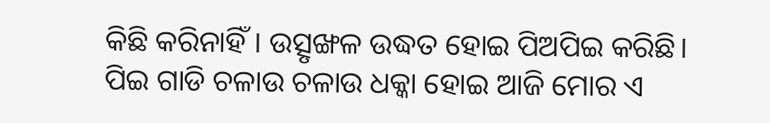କିଛି କରିନାହିଁ। ଉତ୍ସୃଙ୍ଖଳ ଉଦ୍ଧତ ହୋଇ ପିଅପିଇ କରିଛି। ପିଇ ଗାଡି ଚଳାଉ ଚଳାଉ ଧକ୍କା ହୋଇ ଆଜି ମୋର ଏ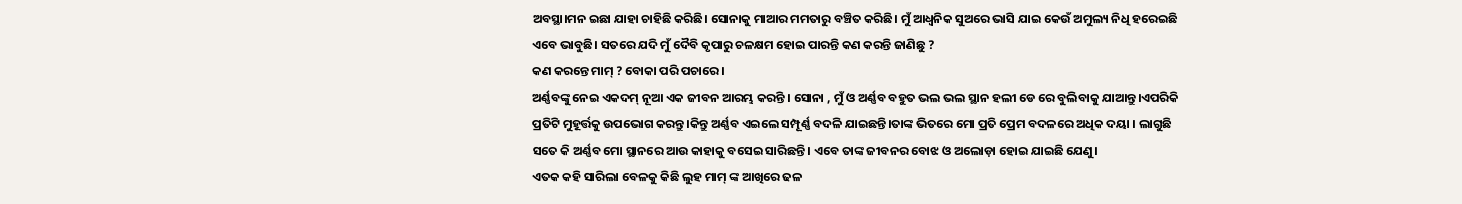ଅବସ୍ଥା।ମନ ଇଛା ଯାହା ଚାହିଛି କରିଛି। ସୋନାକୁ ମାଆର ମମତାରୁ ବଞ୍ଚିତ କରିଛି। ମୁଁ ଆଧ୍ୱନିକ ସୁଅରେ ଭାସି ଯାଇ କେଉଁ ଅମୁଲ୍ୟ ନିଧି ହରେଇଛି ଏବେ ଭାବୁଛି। ସତରେ ଯଦି ମୁଁ ଦୈବି କୃପାରୁ ଚଳକ୍ଷମ ହୋଇ ପାରନ୍ତି କଣ କରନ୍ତି ଜାଣିଛୁ ?
କଣ କରନ୍ତେ ମାମ୍ ? ବୋକା ପରି ପଚାରେ ।
ଅର୍ଣ୍ଣବଙ୍କୁ ନେଇ ଏକଦମ୍ ନୂଆ ଏକ ଜୀବନ ଆରମ୍ଭ କରନ୍ତି । ସୋନା , ମୁଁ ଓ ଅର୍ଣ୍ଣବ ବହୁତ ଭଲ ଭଲ ସ୍ଥାନ ହଲୀ ଡେ ରେ ବୁଲିବାକୁ ଯାଆନ୍ତୁ।ଏପରିକି ପ୍ରତିଟି ମୁହୂର୍ତ୍ତକୁ ଉପଭୋଗ କରନ୍ତୁ।କିନ୍ତୁ ଅର୍ଣ୍ଣବ ଏଇଲେ ସମ୍ପୂର୍ଣ୍ଣ ବଦଳି ଯାଇଛନ୍ତି।ତାଙ୍କ ଭିତରେ ମୋ ପ୍ରତି ପ୍ରେମ ବଦଳରେ ଅଧିକ ଦୟା । ଲାଗୁଛି ସତେ କି ଅର୍ଣ୍ଣବ ମୋ ସ୍ଥାନରେ ଆଉ କାହାକୁ ବସେଇ ସାରିଛନ୍ତି। ଏବେ ତାଙ୍କ ଜୀବନର ବୋଝ ଓ ଅଲୋଡ଼ା ହୋଇ ଯାଇଛି ଯେଣୁ।
ଏତକ କହି ସାରିଲା ବେଳକୁ କିଛି ଲୁହ ମାମ୍ ଙ୍କ ଆଖିରେ ଢଳ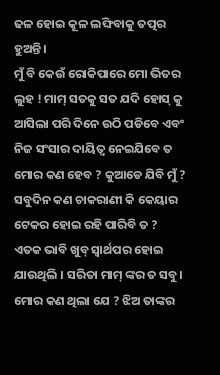ଢଳ ହୋଇ କୂଳ ଲଙ୍ଘିବାକୁ ତତ୍ପର ହୁଅନ୍ତି।
ମୁଁ ବି କେଉଁ ରୋକିପାରେ ମୋ ଭିତର ଲୁହ ! ମାମ୍ ସତକୁ ସତ ଯଦି ହୋସ୍ କୁ ଆସିଲା ପରି ଦିନେ ଉଠି ପଡିବେ ଏବଂ ନିଜ ସଂସାର ଦାୟିତ୍ୱ ନେଇଯିବେ ତ ମୋର କଣ ହେବ ? କୁଆଡେ ଯିବି ମୁଁ ? ସବୁଦିନ କଣ ଚାକରାଣୀ କି କେୟାର ଟେକର ହୋଇ ରହି ପାରିବି ତ ? ଏତକ ଭାବି ଖୁବ୍ ସ୍ୱାର୍ଥପର ହୋଇ ଯାଉଥିଲି । ସରିତା ମାମ୍ ଙ୍କର ତ ସବୁ। ମୋର କଣ ଥିଲା ଯେ ? ଝିଅ ତାଙ୍କର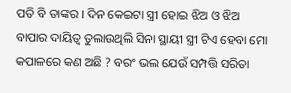ପତି ବି ତାଙ୍କର । ଦିନ କେଇଟା ସ୍ତ୍ରୀ ହୋଇ ଝିଅ ଓ ଝିଅ ବାପାର ଦାୟିତ୍ୱ ତୁଲାଉଥିଲି ସିନା ସ୍ଥାୟୀ ସ୍ତ୍ରୀ ଟିଏ ହେବା ମୋ କପାଳରେ କଣ ଅଛି ? ବରଂ ଭଲ ଯେଉଁ ସମ୍ପତ୍ତି ସରିତା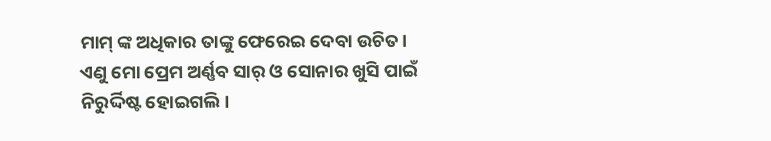ମାମ୍ ଙ୍କ ଅଧିକାର ତାଙ୍କୁ ଫେରେଇ ଦେବା ଉଚିତ।
ଏଣୁ ମୋ ପ୍ରେମ ଅର୍ଣ୍ଣବ ସାର୍ ଓ ସୋନାର ଖୁସି ପାଇଁ ନିରୁର୍ଦ୍ଦିଷ୍ଟ ହୋଇଗଲି।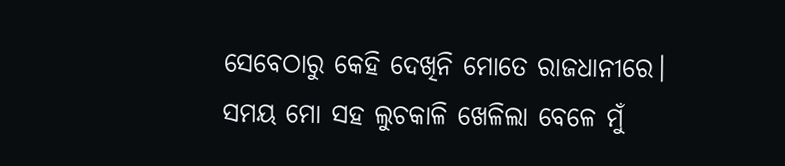ସେବେଠାରୁ କେହି ଦେଖିନି ମୋତେ ରାଜଧାନୀରେ।
ସମୟ ମୋ ସହ ଲୁଚକାଳି ଖେଳିଲା ବେଳେ ମୁଁ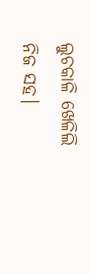ଲୁଚକାଳି ଖେଳିଲି ନିଜ ସହ।